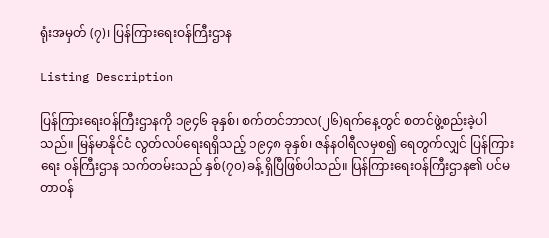ရုံးအမှတ် (၇)၊ ပြန်ကြားရေးဝန်ကြီးဌာန

Listing Description

ပြန်ကြားရေးဝန်ကြီးဌာနကို ၁၉၄၆ ခုနှစ်၊ စက်တင်ဘာလ(၂၆)ရက်နေ့တွင် စတင်ဖွဲ့စည်းခဲ့ပါသည်။ မြန်မာနိုင်ငံ လွတ်လပ်ရေးရရှိသည့် ၁၉၄၈ ခုနှစ်၊ ဇန်နဝါရီလမှစ၍ ရေတွက်လျှင် ပြန်ကြားရေး ဝန်ကြီးဌာန သက်တမ်းသည် နှစ်(၇၀)ခန့် ရှိပြီဖြစ်ပါသည်။ ပြန်ကြားရေးဝန်ကြီးဌာန၏ ပင်မတာဝန်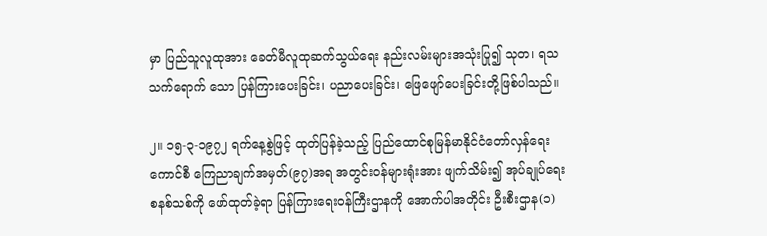မှာ ပြည်သူလူထုအား ခေတ်မီလူထုဆက်သွယ်ရေး နည်းလမ်းများအသုံးပြု၍ သုတ၊ ရသသက်ရောက် သော ပြန်ကြားပေးခြင်း၊ ပညာပေးခြင်း၊ ဖြေဖျော်ပေးခြင်းတို့ဖြစ်ပါသည်။

၂။ ၁၅-၃-၁၉၇၂ ရက်နေ့စွဲဖြင့် ထုတ်ပြန်ခဲ့သည့် ပြည်ထောင်စုမြန်မာနိုင်ငံတော်လှန်ရေးကောင်စီ ကြေညာချက်အမှတ်(၉၇)အရ အတွင်းဝန်များရုံးအား ဖျက်သိမ်း၍ အုပ်ချုပ်ရေးစနစ်သစ်ကို ဖော်ထုတ်ခဲ့ရာ ပြန်ကြားရေးဝန်ကြီးဌာနကို အောက်ပါအတိုင်း ဦးစီးဌာန(၁)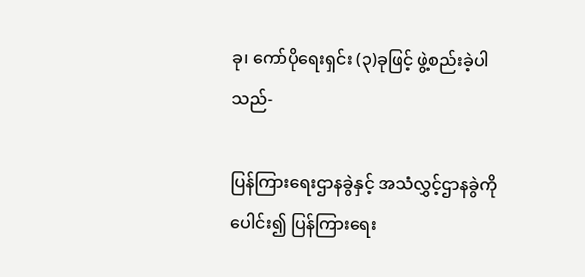ခု၊ ကော်ပိုရေးရှင်း (၃)ခုဖြင့် ဖွဲ့စည်းခဲ့ပါသည်-

ပြန်ကြားရေးဌာနခွဲနှင့် အသံလွှင့်ဌာနခွဲကိုပေါင်း၍ ပြန်ကြားရေး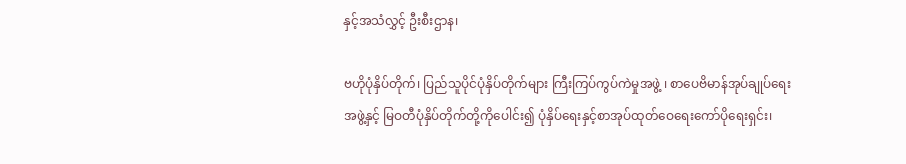နှင့်အသံလွှင့် ဦးစီးဌာန၊

ဗဟိုပုံနှိပ်တိုက်၊ ပြည်သူပိုင်ပုံနှိပ်တိုက်များ ကြီးကြပ်ကွပ်ကဲမှုအဖွဲ့ ၊ စာပေဗိမာန်အုပ်ချုပ်ရေးအဖွဲ့နှင့် မြဝတီပုံနှိပ်တိုက်တို့ကိုပေါင်း၍ ပုံနှိပ်ရေးနှင့်စာအုပ်ထုတ်ဝေရေးကော်ပိုရေးရှင်း၊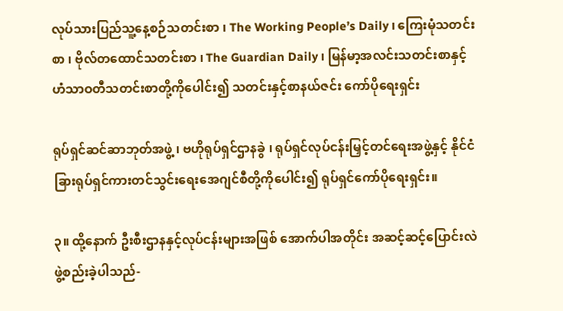လုပ်သားပြည်သူ့နေ့စဉ်သတင်းစာ ၊ The Working People’s Daily ၊ ကြေးမုံသတင်းစာ ၊ ဗိုလ်တထောင်သတင်းစာ ၊ The Guardian Daily ၊ မြန်မာ့အလင်းသတင်းစာနှင့် ဟံသာဝတီသတင်းစာတို့ကိုပေါင်း၍ သတင်းနှင့်စာနယ်ဇင်း ကော်ပိုရေးရှင်း

ရုပ်ရှင်ဆင်ဆာဘုတ်အဖွဲ့ ၊ ဗဟိုရုပ်ရှင်ဌာနခွဲ ၊ ရုပ်ရှင်လုပ်ငန်းမြှင့်တင်ရေးအဖွဲ့နှင့် နိုင်ငံခြားရုပ်ရှင်ကားတင်သွင်းရေးအေဂျင်စီတို့ကိုပေါင်း၍ ရုပ်ရှင်ကော်ပိုရေးရှင်း။

၃။ ထို့နောက် ဦးစီးဌာနနှင့်လုပ်ငန်းများအဖြစ် အောက်ပါအတိုင်း အဆင့်ဆင့်ပြောင်းလဲ ဖွဲ့စည်းခဲ့ပါသည်-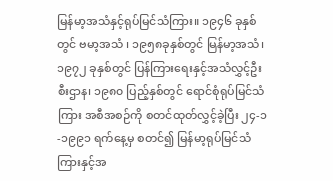မြန်မာ့အသံနှင့်ရုပ်မြင်သံကြား။ ၁၉၄၆ ခုနှစ်တွင် ဗမာ့အသံ ၊ ၁၉၅၈ခုနှစ်တွင် မြန်မာ့အသံ၊ ၁၉၇၂ ခုနှစ်တွင် ပြန်ကြားရေးနှင့်အသံလွှင့်ဦးစီးဌာန၊ ၁၉၈၀ ပြည့်နှစ်တွင် ရောင်စုံရုပ်မြင်သံကြား အစီအစဉ်ကို စတင်ထုတ်လွှင့်ခဲ့ပြီး ၂၄-၁-၁၉၉၁ ရက်နေ့မှ စတင်၍ မြန်မာ့ရုပ်မြင်သံကြားနှင့်အ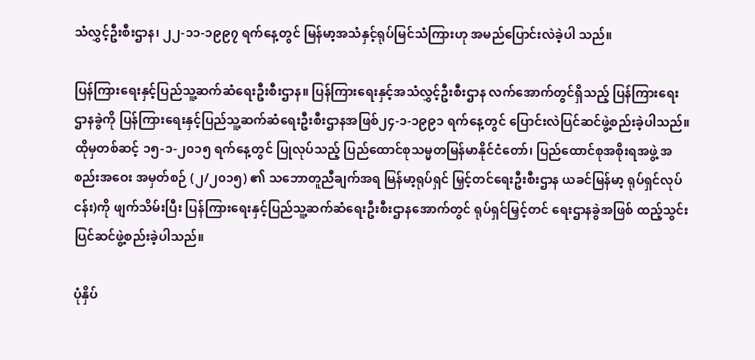သံလွှင့်ဦးစီးဌာန၊ ၂၂-၁၁-၁၉၉၇ ရက်နေ့တွင် မြန်မာ့အသံနှင့်ရုပ်မြင်သံကြားဟု အမည်ပြောင်းလဲခဲ့ပါ သည်။

ပြန်ကြားရေးနှင့်ပြည်သူ့ဆက်ဆံရေးဦးစီးဌာန။ ပြန်ကြားရေးနှင့်အသံလွှင့်ဦးစီးဌာန လက်အောက်တွင်ရှိသည့် ပြန်ကြားရေးဌာနခွဲကို ပြန်ကြားရေးနှင့်ပြည်သူ့ဆက်ဆံရေးဦးစီးဌာနအဖြစ်၂၄-၁-၁၉၉၁ ရက်နေ့တွင် ပြောင်းလဲပြင်ဆင်ဖွဲ့စည်းခဲ့ပါသည်။ ထိုမှတစ်ဆင့် ၁၅-၁-၂၀၁၅ ရက်နေ့တွင် ပြုလုပ်သည့် ပြည်ထောင်စုသမ္မတမြန်မာနိုင်ငံတော်၊ ပြည်ထောင်စုအစိုးရအဖွဲ့ အစည်းအဝေး အမှတ်စဉ် (၂/၂၀၁၅) ၏ သဘောတူညီချက်အရ မြန်မာ့ရုပ်ရှင် မြှင့်တင်ရေးဦးစီးဌာန ယခင်မြန်မာ့ ရုပ်ရှင်လုပ်ငန်း)ကို ဖျက်သိမ်းပြီး ပြန်ကြားရေးနှင့်ပြည်သူ့ဆက်ဆံရေးဦးစီးဌာနအောက်တွင် ရုပ်ရှင်မြှင့်တင် ရေးဌာနခွဲအဖြစ် ထည့်သွင်းပြင်ဆင်ဖွဲ့စည်းခဲ့ပါသည်။

ပုံနှိပ်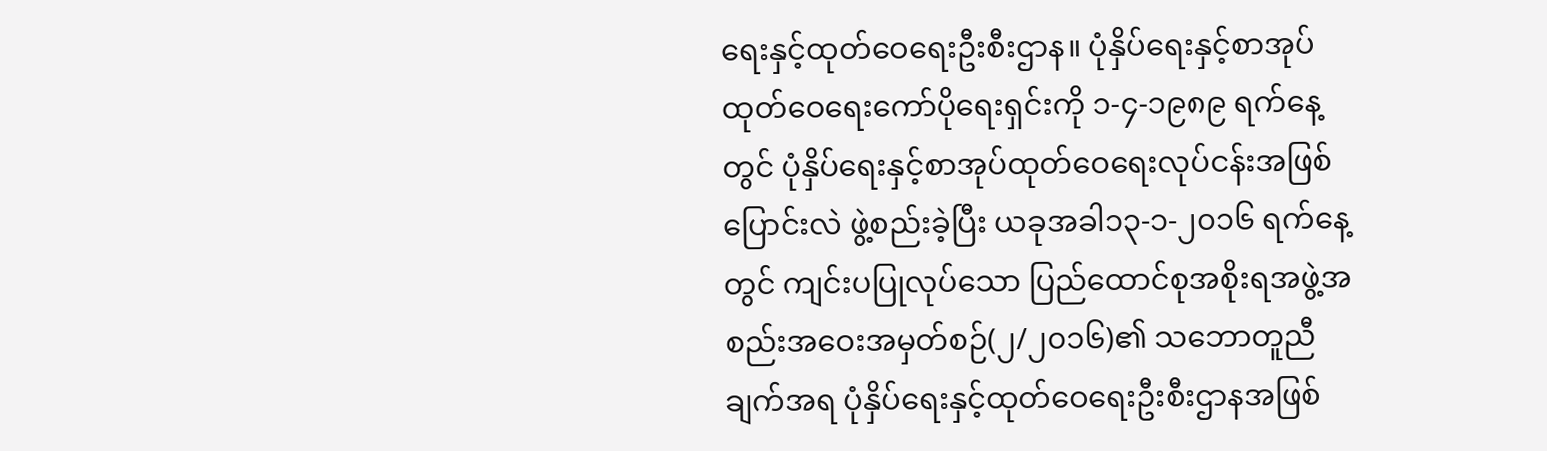ရေးနှင့်ထုတ်ဝေရေးဦးစီးဌာန။ ပုံနှိပ်ရေးနှင့်စာအုပ်ထုတ်ဝေရေးကော်ပိုရေးရှင်းကို ၁-၄-၁၉၈၉ ရက်နေ့တွင် ပုံနှိပ်ရေးနှင့်စာအုပ်ထုတ်ဝေရေးလုပ်ငန်းအဖြစ် ပြောင်းလဲ ဖွဲ့စည်းခဲ့ပြီး ယခုအခါ၁၃-၁-၂၀၁၆ ရက်နေ့တွင် ကျင်းပပြုလုပ်သော ပြည်ထောင်စုအစိုးရအဖွဲ့အစည်းအဝေးအမှတ်စဉ်(၂/၂၀၁၆)၏ သဘောတူညီချက်အရ ပုံနှိပ်ရေးနှင့်ထုတ်ဝေရေးဦးစီးဌာနအဖြစ်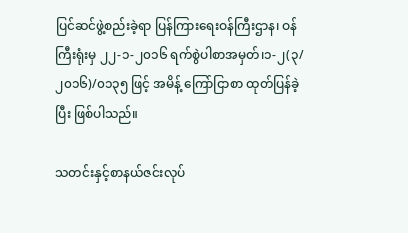ပြင်ဆင်ဖွဲ့စည်းခဲ့ရာ ပြန်ကြားရေးဝန်ကြီးဌာန၊ ဝန်ကြီးရုံးမှ ၂၂-၁-၂၀၁၆ ရက်စွဲပါစာအမှတ်၊၁-၂(၃/၂၀၁၆)/၀၁၃၅ ဖြင့် အမိန့် ကြော်ငြာစာ ထုတ်ပြန်ခဲ့ပြီး ဖြစ်ပါသည်။

သတင်းနှင့်စာနယ်ဇင်းလုပ်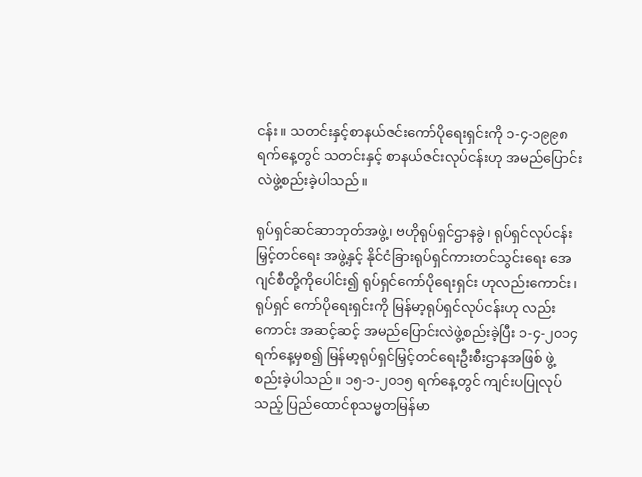ငန်း။ သတင်းနှင့်စာနယ်ဇင်းကော်ပိုရေးရှင်းကို ၁-၄-၁၉၉၈ ရက်နေ့တွင် သတင်းနှင့် စာနယ်ဇင်းလုပ်ငန်းဟု အမည်ပြောင်းလဲဖွဲ့စည်းခဲ့ပါသည်။

ရုပ်ရှင်ဆင်ဆာဘုတ်အဖွဲ့၊ ဗဟိုရုပ်ရှင်ဌာနခွဲ၊ ရုပ်ရှင်လုပ်ငန်းမြှင့်တင်ရေး အဖွဲ့နှင့် နိုင်ငံခြားရုပ်ရှင်ကားတင်သွင်းရေး အေဂျင်စီတို့ကိုပေါင်း၍ ရုပ်ရှင်ကော်ပိုရေးရှင်း ဟုလည်းကောင်း၊ ရုပ်ရှင် ကော်ပိုရေးရှင်းကို မြန်မာ့ရုပ်ရှင်လုပ်ငန်းဟု လည်းကောင်း အဆင့်ဆင့် အမည်ပြောင်းလဲဖွဲ့စည်းခဲ့ပြီး ၁-၄-၂၀၁၄ ရက်နေ့မှစ၍ မြန်မာ့ရုပ်ရှင်မြှင့်တင်ရေးဦးစီးဌာနအဖြစ် ဖွဲ့စည်းခဲ့ပါသည်။ ၁၅-၁-၂၀၁၅ ရက်နေ့တွင် ကျင်းပပြုလုပ်သည့် ပြည်ထောင်စုသမ္မတမြန်မာ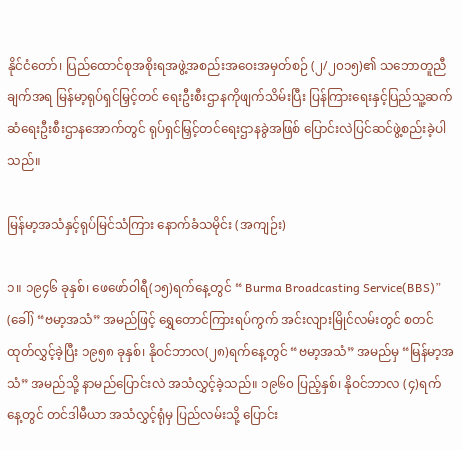နိုင်ငံတော်၊ ပြည်ထောင်စုအစိုးရအဖွဲ့အစည်းအဝေးအမှတ်စဉ် (၂/၂၀၁၅)၏ သဘောတူညီချက်အရ မြန်မာ့ရုပ်ရှင်မြှင့်တင် ရေးဦးစီးဌာနကိုဖျက်သိမ်းပြီး ပြန်ကြားရေးနှင့်ပြည်သူ့ဆက်ဆံရေးဦးစီးဌာနအောက်တွင် ရုပ်ရှင်မြှင့်တင်ရေးဌာနခွဲအဖြစ် ပြောင်းလဲပြင်ဆင်ဖွဲ့စည်းခဲ့ပါသည်။

မြန်မာ့အသံနှင့်ရုပ်မြင်သံကြား နောက်ခံသမိုင်း (အကျဉ်း)

၁။ ၁၉၄၆ ခုနှစ်၊ ဖေဖော်ဝါရီ(၁၅)ရက်နေ့တွင် “ Burma Broadcasting Service(BBS)” (ခေါ်) “ဗမာ့အသံ” အမည်ဖြင့် ရွှေတောင်ကြားရပ်ကွက် အင်းလျားမြိုင်လမ်းတွင် စတင်ထုတ်လွှင့်ခဲ့ပြီး ၁၉၅၈ ခုနှစ်၊ နိုဝင်ဘာလ(၂၈)ရက်နေ့တွင် “ဗမာ့အသံ” အမည်မှ “မြန်မာ့အသံ” အမည်သို့ နာမည်ပြောင်းလဲ အသံလွှင့်ခဲ့သည်။ ၁၉၆၀ ပြည့်နှစ်၊ နိုဝင်ဘာလ (၄)ရက်နေ့တွင် တင်ဒါမီယာ အသံလွှင့်ရုံမှ ပြည်လမ်းသို့ ပြောင်း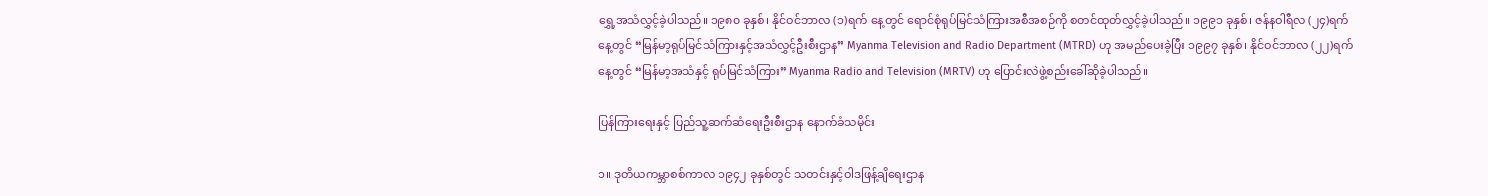ရွှေ့အသံလွှင့်ခဲ့ပါသည်။ ၁၉၈၀ ခုနှစ်၊ နိုင်ဝင်ဘာလ (၁)ရက် နေ့တွင် ရောင်စုံရုပ်မြင်သံကြားအစီအစဉ်ကို စတင်ထုတ်လွှင့်ခဲ့ပါသည်။ ၁၉၉၁ ခုနှစ်၊ ဇန်နဝါရီလ (၂၄)ရက်နေ့တွင် “မြန်မာ့ရုပ်မြင်သံကြားနှင့်အသံလွှင့်ဦးစီးဌာန” Myanma Television and Radio Department (MTRD) ဟု အမည်ပေးခဲ့ပြီး ၁၉၉၇ ခုနှစ်၊ နိုင်ဝင်ဘာလ (၂၂)ရက်နေ့တွင် “မြန်မာ့အသံနှင့် ရုပ်မြင်သံကြား” Myanma Radio and Television (MRTV) ဟု ပြောင်းလဲဖွဲ့စည်းခေါ်ဆိုခဲ့ပါသည်။

ပြန်ကြားရေးနှင့် ပြည်သူ့ဆက်ဆံရေးဦးစီးဌာန နောက်ခံသမိုင်း

၁။ ဒုတိယကမ္ဘာစစ်ကာလ ၁၉၄၂ ခုနှစ်တွင် သတင်းနှင့်ဝါဒဖြန့်ချိရေးဌာန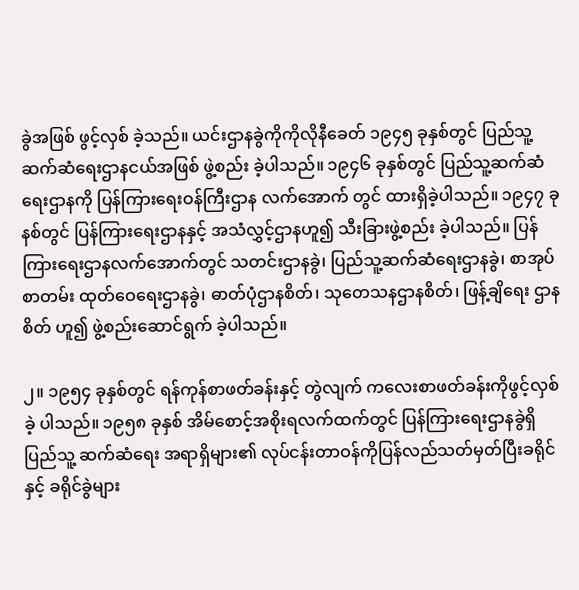ခွဲအဖြစ် ဖွင့်လှစ် ခဲ့သည်။ ယင်းဌာနခွဲကိုကိုလိုနီခေတ် ၁၉၄၅ ခုနှစ်တွင် ပြည်သူ့ဆက်ဆံရေးဌာနငယ်အဖြစ် ဖွဲ့စည်း ခဲ့ပါသည်။ ၁၉၄၆ ခုနှစ်တွင် ပြည်သူ့ဆက်ဆံရေးဌာနကို ပြန်ကြားရေးဝန်ကြီးဌာန လက်အောက် တွင် ထားရှိခဲ့ပါသည်။ ၁၉၄၇ ခုနစ်တွင် ပြန်ကြားရေးဌာနနှင့် အသံလွှင့်ဌာနဟူ၍ သီးခြားဖွဲ့စည်း ခဲ့ပါသည်။ ပြန်ကြားရေးဌာနလက်အောက်တွင် သတင်းဌာနခွဲ၊ ပြည်သူ့ဆက်ဆံရေးဌာနခွဲ၊ စာအုပ်စာတမ်း ထုတ်ဝေရေးဌာနခွဲ၊ ဓာတ်ပုံဌာနစိတ်၊ သုတေသနဌာနစိတ်၊ ဖြန့်ချိရေး ဌာနစိတ် ဟူ၍ ဖွဲ့စည်းဆောင်ရွက် ခဲ့ပါသည်။

၂။ ၁၉၅၄ ခုနှစ်တွင် ရန်ကုန်စာဖတ်ခန်းနှင့် တွဲလျက် ကလေးစာဖတ်ခန်းကိုဖွင့်လှစ်ခဲ့ ပါသည်။ ၁၉၅၈ ခုနှစ် အိမ်စောင့်အစိုးရလက်ထက်တွင် ပြန်ကြားရေးဌာနခွဲရှိပြည်သူ့ ဆက်ဆံရေး အရာရှိများ၏ လုပ်ငန်းတာဝန်ကိုပြန်လည်သတ်မှတ်ပြီးခရိုင်နှင့် ခရိုင်ခွဲများ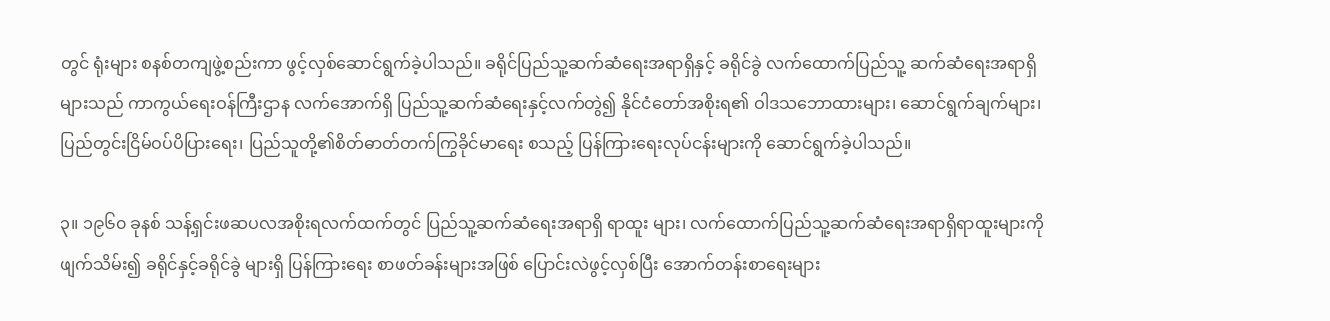တွင် ရုံးများ စနစ်တကျဖွဲ့စည်းကာ ဖွင့်လှစ်ဆောင်ရွက်ခဲ့ပါသည်။ ခရိုင်ပြည်သူ့ဆက်ဆံရေးအရာရှိနှင့် ခရိုင်ခွဲ လက်ထောက်ပြည်သူ့ ဆက်ဆံရေးအရာရှိများသည် ကာကွယ်ရေးဝန်ကြီးဌာန လက်အောက်ရှိ ပြည်သူ့ဆက်ဆံရေးနှင့်လက်တွဲ၍ နိုင်ငံတော်အစိုးရ၏ ဝါဒသဘောထားများ၊ ဆောင်ရွက်ချက်များ၊ ပြည်တွင်းငြိမ်ဝပ်ပိပြားရေး၊ ပြည်သူတို့၏စိတ်ဓာတ်တက်ကြွခိုင်မာရေး စသည့် ပြန်ကြားရေးလုပ်ငန်းများကို ဆောင်ရွက်ခဲ့ပါသည်။

၃။ ၁၉၆၀ ခုနစ် သန့်ရှင်းဖဆပလအစိုးရလက်ထက်တွင် ပြည်သူ့ဆက်ဆံရေးအရာရှိ ရာထူး များ၊ လက်ထောက်ပြည်သူ့ဆက်ဆံရေးအရာရှိရာထူးများကိုဖျက်သိမ်း၍ ခရိုင်နှင့်ခရိုင်ခွဲ များရှိ ပြန်ကြားရေး စာဖတ်ခန်းများအဖြစ် ပြောင်းလဲဖွင့်လှစ်ပြီး အောက်တန်းစာရေးများ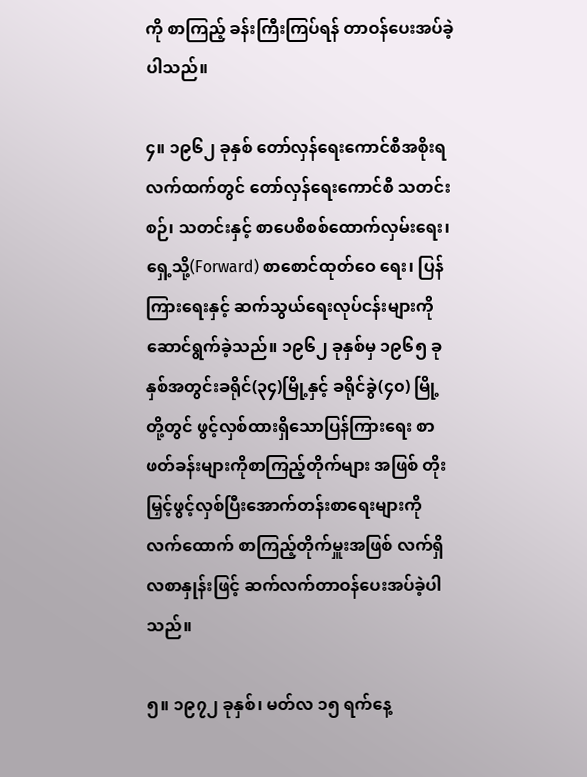ကို စာကြည့် ခန်းကြီးကြပ်ရန် တာဝန်ပေးအပ်ခဲ့ပါသည်။

၄။ ၁၉၆၂ ခုနှစ် တော်လှန်ရေးကောင်စီအစိုးရလက်ထက်တွင် တော်လှန်ရေးကောင်စီ သတင်းစဉ်၊ သတင်းနှင့် စာပေစိစစ်ထောက်လှမ်းရေး၊ ရှေ့သို့(Forward) စာစောင်ထုတ်ဝေ ရေး၊ ပြန်ကြားရေးနှင့် ဆက်သွယ်ရေးလုပ်ငန်းများကိုဆောင်ရွက်ခဲ့သည်။ ၁၉၆၂ ခုနှစ်မှ ၁၉၆၅ ခုနှစ်အတွင်းခရိုင်(၃၄)မြို့နှင့် ခရိုင်ခွဲ(၄၀) မြို့တို့တွင် ဖွင့်လှစ်ထားရှိသောပြန်ကြားရေး စာဖတ်ခန်းများကိုစာကြည့်တိုက်များ အဖြစ် တိုးမြှင့်ဖွင့်လှစ်ပြီးအောက်တန်းစာရေးများကို လက်ထောက် စာကြည့်တိုက်မှူးအဖြစ် လက်ရှိလစာနှုန်းဖြင့် ဆက်လက်တာဝန်ပေးအပ်ခဲ့ပါသည်။

၅။ ၁၉၇၂ ခုနှစ်၊ မတ်လ ၁၅ ရက်နေ့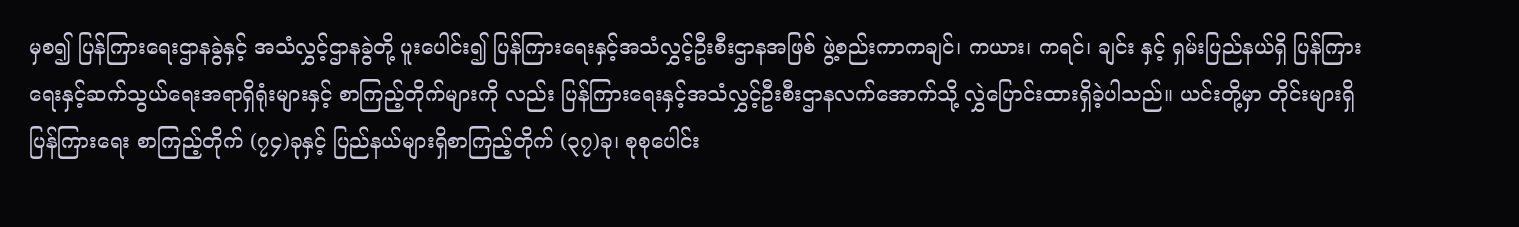မှစ၍ ပြန်ကြားရေးဌာနခွဲနှင့် အသံလွှင့်ဌာနခွဲတို့ ပူးပေါင်း၍ ပြန်ကြားရေးနှင့်အသံလွှင့်ဦးစီးဌာနအဖြစ် ဖွဲ့စည်းကာကချင်၊ ကယား၊ ကရင်၊ ချင်း နှင့် ရှမ်းပြည်နယ်ရှိ ပြန်ကြားရေးနှင့်ဆက်သွယ်ရေးအရာရှိရုံးများနှင့် စာကြည့်တိုက်များကို လည်း ပြန်ကြားရေးနှင့်အသံလွှင့်ဦးစီးဌာနလက်အောက်သို့ လွှဲပြောင်းထားရှိခဲ့ပါသည်။ ယင်းတို့မှာ တိုင်းများရှိ ပြန်ကြားရေး စာကြည့်တိုက် (၇၄)ခုနှင့် ပြည်နယ်များရှိစာကြည့်တိုက် (၃၇)ခု၊ စုစုပေါင်း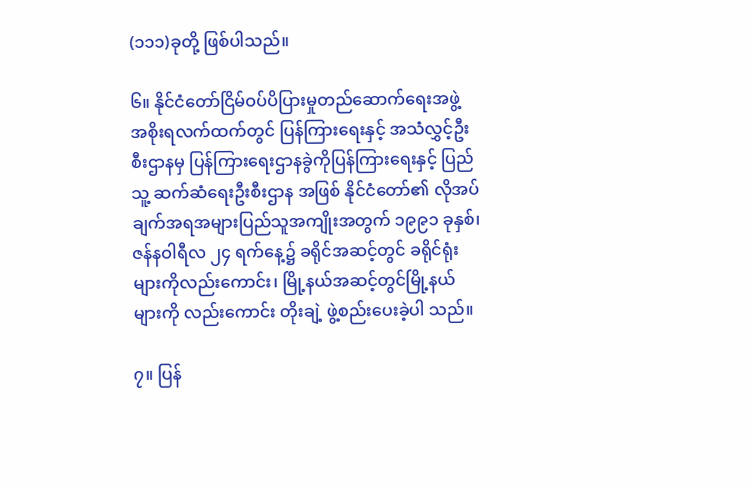(၁၁၁)ခုတို့ ဖြစ်ပါသည်။

၆။ နိုင်ငံတော်ငြိမ်ဝပ်ပိပြားမှုတည်ဆောက်ရေးအဖွဲ့ အစိုးရလက်ထက်တွင် ပြန်ကြားရေးနှင့် အသံလွှင့်ဦးစီးဌာနမှ ပြန်ကြားရေးဌာနခွဲကိုပြန်ကြားရေးနှင့် ပြည်သူ့ ဆက်ဆံရေးဦးစီးဌာန အဖြစ် နိုင်ငံတော်၏ လိုအပ်ချက်အရအများပြည်သူအကျိုးအတွက် ၁၉၉၁ ခုနှစ်၊ ဇန်နဝါရီလ ၂၄ ရက်နေ့၌ ခရိုင်အဆင့်တွင် ခရိုင်ရုံးများကိုလည်းကောင်း၊ မြို့နယ်အဆင့်တွင်မြို့နယ်များကို လည်းကောင်း တိုးချဲ့ ဖွဲ့စည်းပေးခဲ့ပါ သည်။

၇။ ပြန်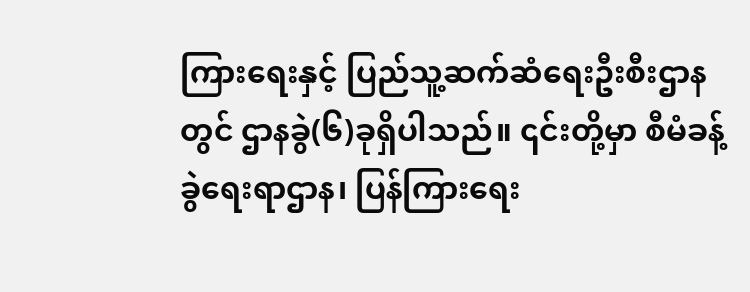ကြားရေးနှင့် ပြည်သူ့ဆက်ဆံရေးဦးစီးဌာနတွင် ဌာနခွဲ(၆)ခုရှိပါသည်။ ၎င်းတို့မှာ စီမံခန့်ခွဲရေးရာဌာန၊ ပြန်ကြားရေး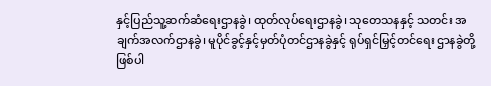နှင့်ပြည်သူ့ဆက်ဆံရေးဌာနခွဲ၊ ထုတ်လုပ်ရေးဌာနခွဲ၊ သုတေသနနှင့် သတင်း အချက်အလက်ဌာနခွဲ၊ မူပိုင်ခွင့်နှင့်မှတ်ပုံတင်ဌာနခွဲနှင့် ရုပ်ရှင်မြှင့်တင်ရေး ဌာနခွဲတို့ ဖြစ်ပါ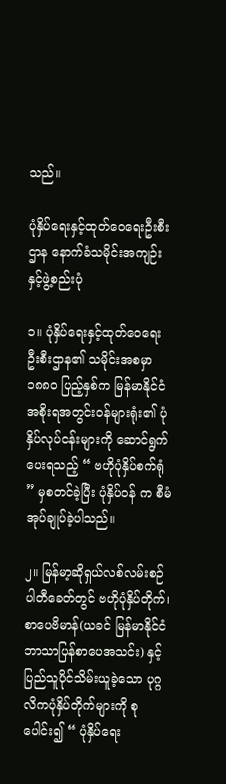သည်။

ပုံနှိပ်ရေးနှင့်ထုတ်ဝေရေးဦးစီးဌာန နောက်ခံသမိုင်းအကျဉ်းနှင့်ဖွဲ့စည်းပုံ

၁။ ပုံနှိပ်ရေးနှင့်ထုတ်ဝေရေးဦးစီးဌာန၏ သမိုင်းအစမှာ ၁၈၈ဝ ပြည့်နှစ်က မြန်မာနိုင်ငံအစိုးရအတွင်းဝန်များရုံး၏ ပုံနှိပ်လုပ်ငန်းများကို ဆောင်ရွက်ပေးရသည့် “ ဗဟိုပုံနှိပ်စက်ရုံ ” မှစတင်ခဲ့ပြီး ပုံနှိပ်ဝန် က စီမံအုပ်ချုပ်ခဲ့ပါသည်။

၂။ မြန်မာ့ဆိုရှယ်လစ်လမ်းစဉ်ပါတီခေတ်တွင် ဗဟိုပုံနှိပ်တိုက်၊ စာပေဗိမာန်(ယခင် မြန်မာနိုင်ငံ ဘာသာပြန်စာပေအသင်း) နှင့် ပြည်သူပိုင်သိမ်းယူခဲ့သော ပုဂ္ဂလိကပုံနှိပ်တိုက်များကို စုပေါင်း၍ “ ပုံနှိပ်ရေး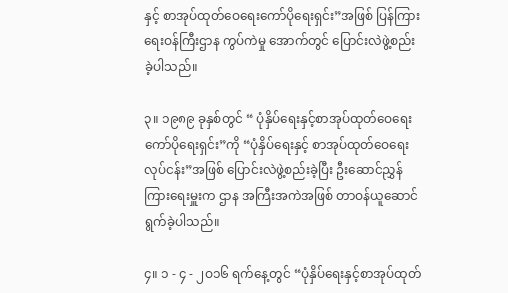နှင့် စာအုပ်ထုတ်ဝေရေးကော်ပိုရေးရှင်း”အဖြစ် ပြန်ကြားရေးဝန်ကြီးဌာန ကွပ်ကဲမှု အောက်တွင် ပြောင်းလဲဖွဲ့စည်းခဲ့ပါသည်။

၃။ ၁၉၈၉ ခုနှစ်တွင် “ ပုံနှိပ်ရေးနှင့်စာအုပ်ထုတ်ဝေရေးကော်ပိုရေးရှင်း”ကို “ပုံနှိပ်ရေးနှင့် စာအုပ်ထုတ်ဝေရေးလုပ်ငန်း”အဖြစ် ပြောင်းလဲဖွဲ့စည်းခဲ့ပြီး ဦးဆောင်ညွှန်ကြားရေးမှူးက ဌာန အကြီးအကဲအဖြစ် တာဝန်ယူဆောင်ရွက်ခဲ့ပါသည်။

၄။ ၁ - ၄ - ၂ဝ၁၆ ရက်နေ့တွင် “ပုံနှိပ်ရေးနှင့်စာအုပ်ထုတ်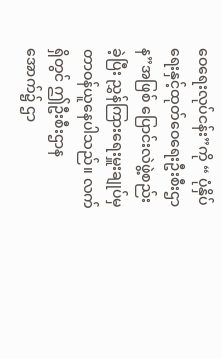ဝေရေးလုပ်ငန်း”ကို “ ပုံနှိပ်ရေးနှင့်ထုတ်ဝေရေးဦးစီးဌာန”အဖြစ် ပြောင်းလဲဖွဲ့စည်းခဲ့ပြီး ညွှန်ကြားရေးမှူးချုပ်မှ တာဝန်ယူနေပါသည်။ လက်ရှိတွင် ဤဦးစီးဌာနအောက်၌ ဌာ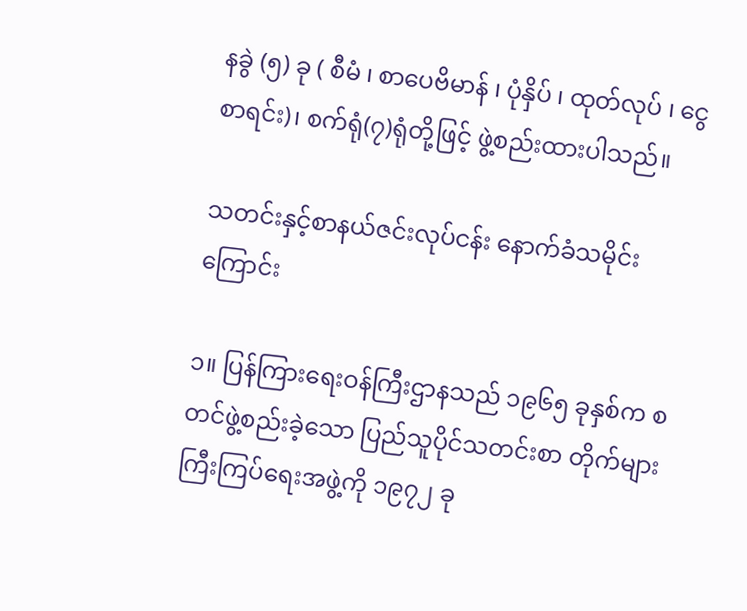နခွဲ (၅) ခု ( စီမံ ၊ စာပေဗိမာန် ၊ ပုံနှိပ် ၊ ထုတ်လုပ် ၊ ငွေစာရင်း)၊ စက်ရုံ(၇)ရုံတို့ဖြင့် ဖွဲ့စည်းထားပါသည်။

သတင်းနှင့်စာနယ်ဇင်းလုပ်ငန်း နောက်ခံသမိုင်းကြောင်း

၁။ ပြန်ကြားရေးဝန်ကြီးဌာနသည် ၁၉၆၅ ခုနှစ်က စတင်ဖွဲ့စည်းခဲ့သော ပြည်သူပိုင်သတင်းစာ တိုက်များ ကြီးကြပ်ရေးအဖွဲ့ကို ၁၉၇၂ ခု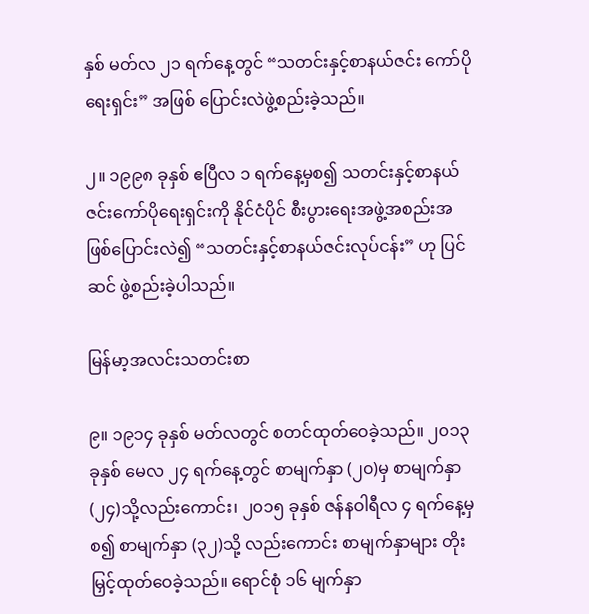နှစ် မတ်လ ၂၁ ရက်နေ့တွင် “သတင်းနှင့်စာနယ်ဇင်း ကော်ပိုရေးရှင်း” အဖြစ် ပြောင်းလဲဖွဲ့စည်းခဲ့သည်။

၂။ ၁၉၉၈ ခုနှစ် ဧပြီလ ၁ ရက်နေ့မှစ၍ သတင်းနှင့်စာနယ်ဇင်းကော်ပိုရေးရှင်းကို နိုင်ငံပိုင် စီးပွားရေးအဖွဲ့အစည်းအဖြစ်ပြောင်းလဲ၍ “သတင်းနှင့်စာနယ်ဇင်းလုပ်ငန်း” ဟု ပြင်ဆင် ဖွဲ့စည်းခဲ့ပါသည်။

မြန်မာ့အလင်းသတင်းစာ

၉။ ၁၉၁၄ ခုနှစ် မတ်လတွင် စတင်ထုတ်ဝေခဲ့သည်။ ၂၀၁၃ ခုနှစ် မေလ ၂၄ ရက်နေ့တွင် စာမျက်နှာ (၂၀)မှ စာမျက်နှာ (၂၄)သို့လည်းကောင်း၊ ၂၀၁၅ ခုနှစ် ဇန်နဝါရီလ ၄ ရက်နေ့မှစ၍ စာမျက်နှာ (၃၂)သို့ လည်းကောင်း စာမျက်နှာများ တိုးမြှင့်ထုတ်ဝေခဲ့သည်။ ရောင်စုံ ၁၆ မျက်နှာ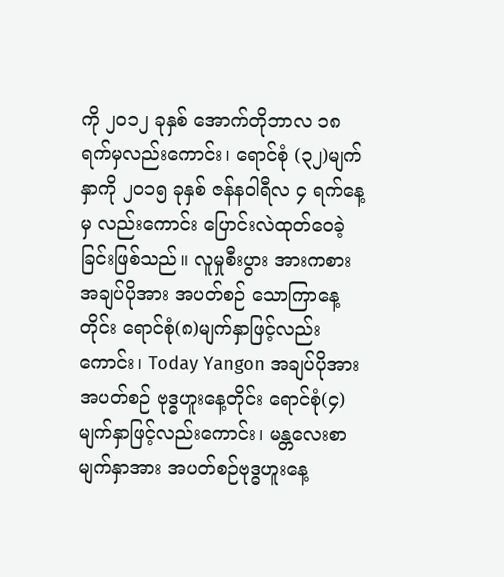ကို ၂၀၁၂ ခုနှစ် အောက်တိုဘာလ ၁၈ ရက်မှလည်းကောင်း၊ ရောင်စုံ (၃၂)မျက်နှာကို ၂၀၁၅ ခုနှစ် ဇန်နဝါရီလ ၄ ရက်နေ့မှ လည်းကောင်း ပြောင်းလဲထုတ်ဝေခဲ့ခြင်းဖြစ်သည်။ လူမှုစီးပွား အားကစားအချပ်ပိုအား အပတ်စဉ် သောကြာနေ့တိုင်း ရောင်စုံ(၈)မျက်နှာဖြင့်လည်းကောင်း၊ Today Yangon အချပ်ပိုအား အပတ်စဉ် ဗုဒ္ဓဟူးနေ့တိုင်း ရောင်စုံ(၄)မျက်နှာဖြင့်လည်းကောင်း၊ မန္တလေးစာမျက်နှာအား အပတ်စဉ်ဗုဒ္ဓဟူးနေ့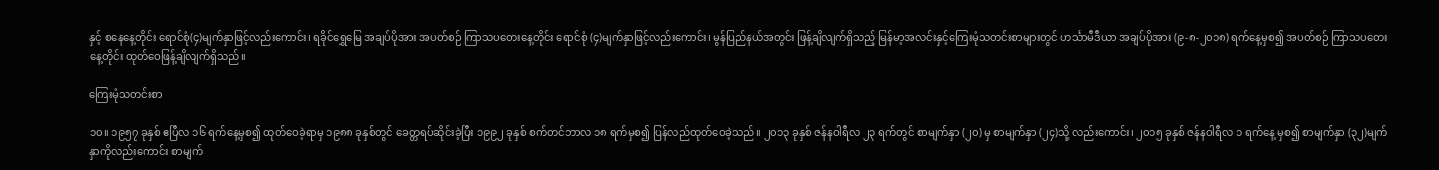နှင့် စနေနေ့တိုင်း ရောင်စုံ(၄)မျက်နှာဖြင့်လည်းကောင်း၊ ရခိုင်ရွှေမြေ အချပ်ပိုအား အပတ်စဉ် ကြာသပတေးနေ့တိုင်း ရောင်စုံ (၄)မျက်နှာဖြင့်လည်းကောင်း၊ မွန်ပြည်နယ်အတွင်း ဖြန့်ချိလျက်ရှိသည့် မြန်မာ့အလင်းနှင့်ကြေးမုံသတင်းစာများတွင် ဟင်္သာမီဒီယာ အချပ်ပိုအား (၉-၈-၂၀၁၈) ရက်နေ့မှစ၍ အပတ်စဉ် ကြာသပတေးနေ့တိုင်း ထုတ်ဝေဖြန့်ချိလျက်ရှိသည်။

ကြေးမုံသတင်းစာ

၁၀။ ၁၉၅၇ ခုနှစ် ဧပြီလ ၁၆ ရက်နေ့မှစ၍ ထုတ်ဝေခဲ့ရာမှ ၁၉၈၈ ခုနှစ်တွင် ခေတ္တရပ်ဆိုင်းခဲ့ပြီး ၁၉၉၂ ခုနှစ် စက်တင်ဘာလ ၁၈ ရက်မှစ၍ ပြန်လည်ထုတ်ဝေခဲ့သည်။ ၂၀၁၃ ခုနှစ် ဇန်နဝါရီလ ၂၃ ရက်တွင် စာမျက်နှာ (၂၀) မှ စာမျက်နှာ (၂၄)သို့ လည်းကောင်း၊ ၂၀၁၅ ခုနှစ် ဇန်နဝါရီလ ၁ ရက်နေ့ မှစ၍ စာမျက်နှာ (၃၂)မျက်နှာကိုလည်းကောင်း စာမျက်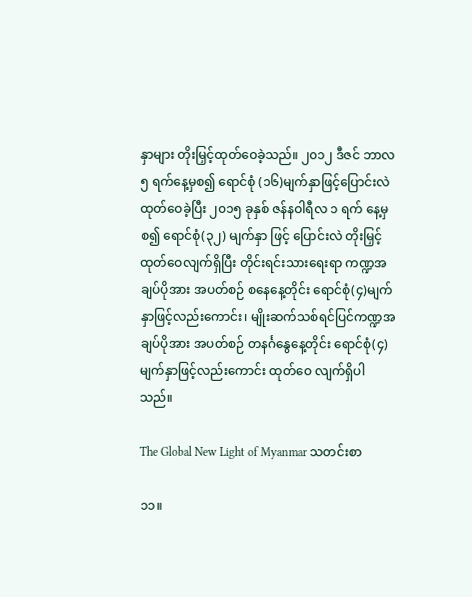နှာများ တိုးမြှင့်ထုတ်ဝေခဲ့သည်။ ၂၀၁၂ ဒီဇင် ဘာလ ၅ ရက်နေ့မှစ၍ ရောင်စုံ (၁၆)မျက်နှာဖြင့်ပြောင်းလဲထုတ်ဝေခဲ့ပြီး ၂၀၁၅ ခုနှစ် ဇန်နဝါရီလ ၁ ရက် နေ့မှစ၍ ရောင်စုံ(၃၂) မျက်နှာ ဖြင့် ပြောင်းလဲ တိုးမြှင့် ထုတ်ဝေလျက်ရှိပြီး တိုင်းရင်းသားရေးရာ ကဏ္ဍအချပ်ပိုအား အပတ်စဉ် စနေနေ့တိုင်း ရောင်စုံ(၄)မျက်နှာဖြင့်လည်းကောင်း၊ မျိုးဆက်သစ်ရင်ပြင်ကဏ္ဍအချပ်ပိုအား အပတ်စဉ် တနင်္ဂနွေနေ့တိုင်း ရောင်စုံ(၄) မျက်နှာဖြင့်လည်းကောင်း ထုတ်ဝေ လျက်ရှိပါသည်။

The Global New Light of Myanmar သတင်းစာ

၁၁။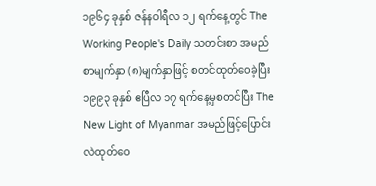၁၉၆၄ ခုနှစ် ဇန်နဝါရီလ ၁၂ ရက်နေ့တွင် The Working People's Daily သတင်းစာ အမည် စာမျက်နှာ (၈)မျက်နှာဖြင့် စတင်ထုတ်ဝေခဲ့ပြီး ၁၉၉၃ ခုနှစ် ဧပြီလ ၁၇ ရက်နေ့မှစတင်ပြီး The New Light of Myanmar အမည်ဖြင့်ပြောင်းလဲထုတ်ဝေ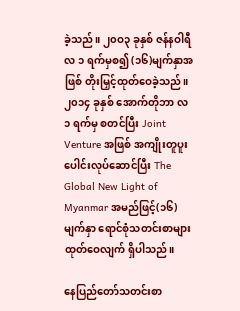ခဲ့သည်။ ၂၀ဝ၃ ခုနှစ် ဇန်နဝါရီလ ၁ ရက်မှစ၍ (၁၆)မျက်နှာအဖြစ် တိုးမြှင့်ထုတ်ဝေခဲ့သည်။ ၂၀၁၄ ခုနှစ် အောက်တိုဘာ လ ၁ ရက်မှ စတင်ပြီး Joint Venture အဖြစ် အကျိုးတူပူးပေါင်းလုပ်ဆောင်ပြီး The Global New Light of Myanmar အမည်ဖြင့်(၁၆)မျက်နှာ ရောင်စုံသတင်းစာများ ထုတ်ဝေလျက် ရှိပါသည်။

နေပြည်တော်သတင်းစာ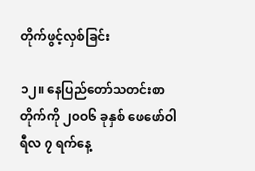တိုက်ဖွင့်လှစ်ခြင်း

၁၂။ နေပြည်တော်သတင်းစာတိုက်ကို ၂၀ဝ၆ ခုနှစ် ဖေဖော်ဝါရီလ ၇ ရက်နေ့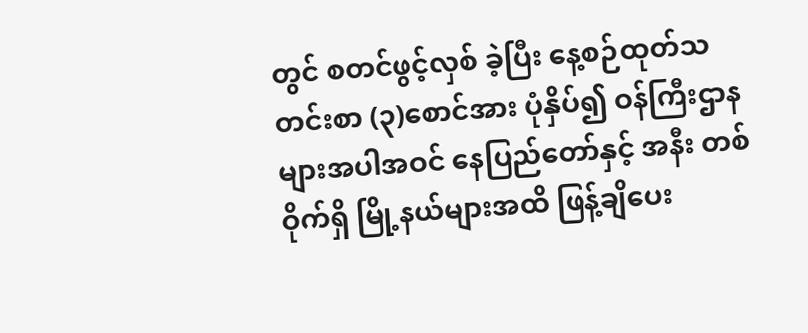တွင် စတင်ဖွင့်လှစ် ခဲ့ပြီး နေ့စဉ်ထုတ်သတင်းစာ (၃)စောင်အား ပုံနှိပ်၍ ဝန်ကြီးဌာနများအပါအဝင် နေပြည်တော်နှင့် အနီး တစ်ဝိုက်ရှိ မြို့နယ်များအထိ ဖြန့်ချိပေး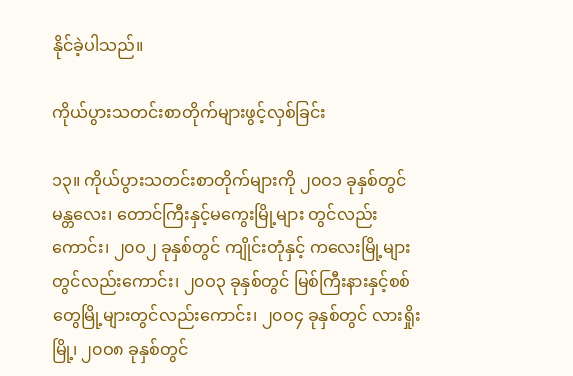နိုင်ခဲ့ပါသည်။

ကိုယ်ပွားသတင်းစာတိုက်များဖွင့်လှစ်ခြင်း

၁၃။ ကိုယ်ပွားသတင်းစာတိုက်များကို ၂၀ဝ၁ ခုနှစ်တွင် မန္တလေး၊ တောင်ကြီးနှင့်မကွေးမြို့များ တွင်လည်းကောင်း၊ ၂၀ဝ၂ ခုနှစ်တွင် ကျိုင်းတုံနှင့် ကလေးမြို့များတွင်လည်းကောင်း၊ ၂၀ဝ၃ ခုနှစ်တွင် မြစ်ကြီးနားနှင့်စစ်တွေမြို့များတွင်လည်းကောင်း၊ ၂၀ဝ၄ ခုနှစ်တွင် လားရှိုးမြို့၊ ၂၀ဝ၈ ခုနှစ်တွင်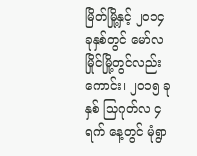မြိတ်မြို့နှင့် ၂၀၁၄ ခုနှစ်တွင် မော်လမြိုင်မြို့တွင်လည်းကောင်း၊ ၂၀၁၅ ခုနှစ် သြဂုတ်လ ၄ ရက် နေ့တွင် မုံရွာ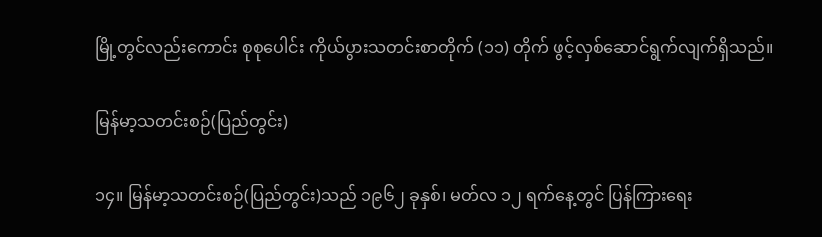မြို့တွင်လည်းကောင်း စုစုပေါင်း ကိုယ်ပွားသတင်းစာတိုက် (၁၁) တိုက် ဖွင့်လှစ်ဆောင်ရွက်လျက်ရှိသည်။

မြန်မာ့သတင်းစဉ်(ပြည်တွင်း)

၁၄။ မြန်မာ့သတင်းစဉ်(ပြည်တွင်း)သည် ၁၉၆၂ ခုနှစ်၊ မတ်လ ၁၂ ရက်နေ့တွင် ပြန်ကြားရေး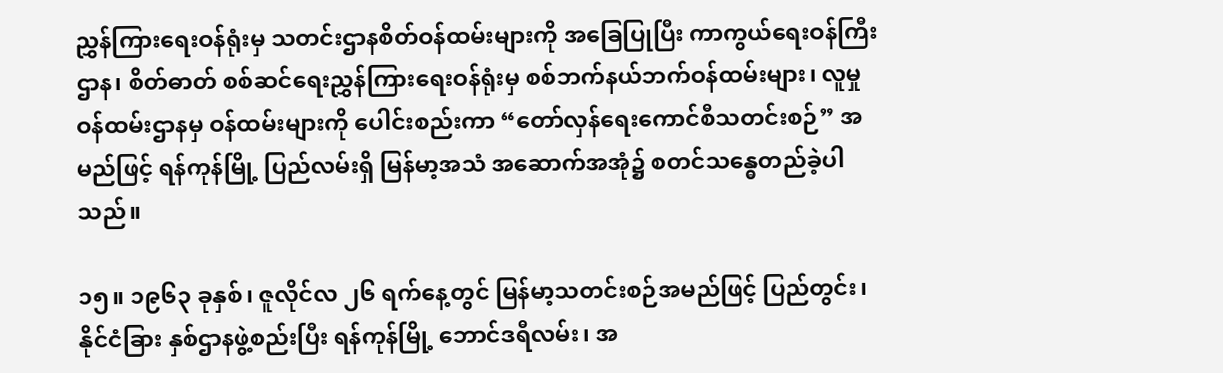ညွှန်ကြားရေးဝန်ရုံးမှ သတင်းဌာနစိတ်ဝန်ထမ်းများကို အခြေပြုပြီး ကာကွယ်ရေးဝန်ကြီးဌာန၊ စိတ်ဓာတ် စစ်ဆင်ရေးညွှန်ကြားရေးဝန်ရုံးမှ စစ်ဘက်နယ်ဘက်ဝန်ထမ်းများ၊ လူမှုဝန်ထမ်းဌာနမှ ဝန်ထမ်းများကို ပေါင်းစည်းကာ “တော်လှန်ရေးကောင်စီသတင်းစဉ်” အမည်ဖြင့် ရန်ကုန်မြို့ ပြည်လမ်းရှိ မြန်မာ့အသံ အဆောက်အအုံ၌ စတင်သန္ဓေတည်ခဲ့ပါသည်။

၁၅။ ၁၉၆၃ ခုနှစ်၊ ဇူလိုင်လ ၂၆ ရက်နေ့တွင် မြန်မာ့သတင်းစဉ်အမည်ဖြင့် ပြည်တွင်း၊ နိုင်ငံခြား နှစ်ဌာနဖွဲ့စည်းပြီး ရန်ကုန်မြို့ ဘောင်ဒရီလမ်း၊ အ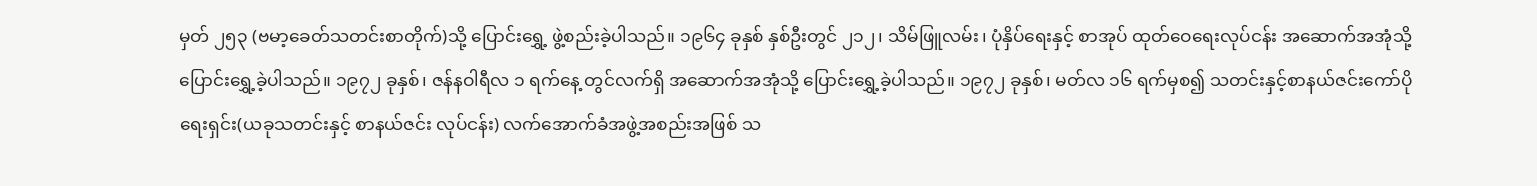မှတ် ၂၅၃ (ဗမာ့ခေတ်သတင်းစာတိုက်)သို့ ပြောင်းရွှေ့ ဖွဲ့စည်းခဲ့ပါသည်။ ၁၉၆၄ ခုနှစ် နှစ်ဦးတွင် ၂၁၂၊ သိမ်ဖြူလမ်း၊ ပုံနှိပ်ရေးနှင့် စာအုပ် ထုတ်ဝေရေးလုပ်ငန်း အဆောက်အအုံသို့ပြောင်းရွှေ့ခဲ့ပါသည်။ ၁၉၇၂ ခုနှစ်၊ ဇန်နဝါရီလ ၁ ရက်နေ့ တွင်လက်ရှိ အဆောက်အအုံသို့ ပြောင်းရွှေ့ခဲ့ပါသည်။ ၁၉၇၂ ခုနှစ်၊ မတ်လ ၁၆ ရက်မှစ၍ သတင်းနှင့်စာနယ်ဇင်းကော်ပိုရေးရှင်း(ယခုသတင်းနှင့် စာနယ်ဇင်း လုပ်ငန်း) လက်အောက်ခံအဖွဲ့အစည်းအဖြစ် သ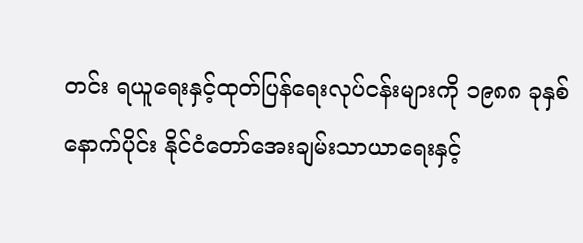တင်း ရယူရေးနှင့်ထုတ်ပြန်ရေးလုပ်ငန်းများကို ၁၉၈၈ ခုနှစ်နောက်ပိုင်း နိုင်ငံတော်အေးချမ်းသာယာရေးနှင့်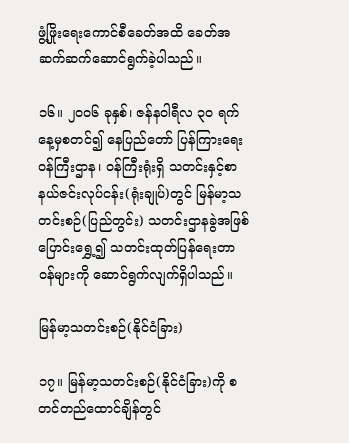ဖွံ့ဖြိုးရေးကောင်စီခေတ်အထိ ခေတ်အဆက်ဆက်ဆောင်ရွက်ခဲ့ပါသည်။

၁၆။ ၂၀၀၆ ခုနှစ်၊ ဇန်နဝါရီလ ၃၀ ရက်နေ့မှစတင်၍ နေပြည်တော် ပြန်ကြားရေးဝန်ကြီးဌာန၊ ဝန်ကြီးရုံးရှိ သတင်းနှင့်စာနယ်ဇင်းလုပ်ငန်း(ရုံးချုပ်)တွင် မြန်မာ့သတင်းစဉ်(ပြည်တွင်း) သတင်းဌာနခွဲအဖြစ် ပြောင်းရွှေ့၍ သတင်းထုတ်ပြန်ရေးတာဝန်များကို ဆောင်ရွက်လျက်ရှိပါသည်။

မြန်မာ့သတင်းစဉ်(နိုင်ငံခြား)

၁၇။ မြန်မာ့သတင်းစဉ်(နိုင်ငံခြား)ကို စတင်တည်ထောင်ချိန်တွင်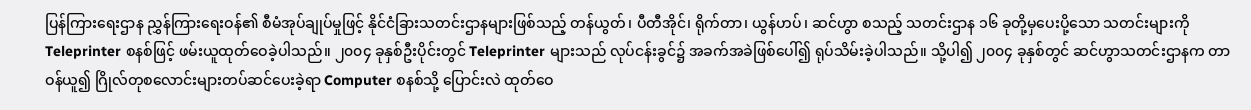ပြန်ကြားရေးဌာန ညွှန်ကြားရေးဝန်၏ စီမံအုပ်ချုပ်မှုဖြင့် နိုင်ငံခြားသတင်းဌာနများဖြစ်သည့် တန်ယွတ်၊ ပီတီအိုင်၊ ရိုက်တာ၊ ယွန်ဟပ်၊ ဆင်ဟွာ စသည့် သတင်းဌာန ၁၆ ခုတို့မှပေးပို့သော သတင်းများကို Teleprinter စနစ်ဖြင့် ဖမ်းယူထုတ်ဝေခဲ့ပါသည်။ ၂၀၀၄ ခုနှစ်ဦးပိုင်းတွင် Teleprinter များသည် လုပ်ငန်းခွင်၌ အခက်အခဲဖြစ်ပေါ်၍ ရုပ်သိမ်းခဲ့ပါသည်။ သို့ပါ၍ ၂၀၀၄ ခုနှစ်တွင် ဆင်ဟွာသတင်းဌာနက တာဝန်ယူ၍ ဂြိုလ်တုစလောင်းများတပ်ဆင်ပေးခဲ့ရာ Computer စနစ်သို့ ပြောင်းလဲ ထုတ်ဝေ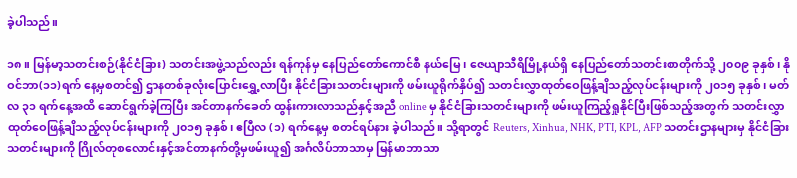ခဲ့ပါသည်။

၁၈။ မြန်မာ့သတင်းစဉ်(နိုင်ငံခြား) သတင်းအဖွဲ့သည်လည်း ရန်ကုန်မှ နေပြည်တော်ကောင်စီ နယ်မြေ၊ ဇေယျာသီရိမြို့နယ်ရှိ နေပြည်တော်သတင်းစာတိုက်သို့ ၂၀၀၉ ခုနှစ်၊ နိုဝင်ဘာ(၁၁)ရက် နေ့မှစတင်၍ ဌာနတစ်ခုလုံးပြောင်းရွှေ့လာပြီး နိုင်ငံခြားသတင်းများကို ဖမ်းယူရိုက်နှိပ်၍ သတင်းလွှာထုတ်ဝေဖြန့်ချိသည့်လုပ်ငန်းများကို ၂၀၁၅ ခုနှစ်၊ မတ်လ ၃၁ ရက်နေ့အထိ ဆောင်ရွက်ခဲ့ကြပြီး အင်တာနက်ခေတ် ထွန်းကားလာသည်နှင့်အညီ online မှ နိုင်ငံခြားသတင်းများကို ဖမ်းယူကြည့်ရှုနိုင်ပြီးဖြစ်သည့်အတွက် သတင်းလွှာထုတ်ဝေဖြန့်ချိသည့်လုပ်ငန်းများကို ၂၀၁၅ ခုနှစ်၊ ဧပြီလ (၁) ရက်နေ့မှ စတင်ရပ်နား ခဲ့ပါသည်။ သို့ရာတွင် Reuters, Xinhua, NHK, PTI, KPL, AFP သတင်းဌာနများမှ နိုင်ငံခြားသတင်းများကို ဂြိုလ်တုစလောင်းနှင့်အင်တာနက်တို့မှဖမ်းယူ၍ အင်္ဂလိပ်ဘာသာမှ မြန်မာဘာသာ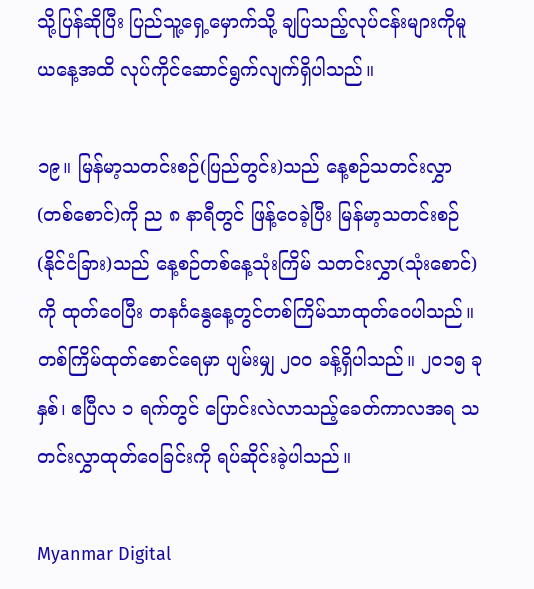သို့ပြန်ဆိုပြီး ပြည်သူ့ရှေ့မှောက်သို့ ချပြသည့်လုပ်ငန်းများကိုမူ ယနေ့အထိ လုပ်ကိုင်ဆောင်ရွက်လျက်ရှိပါသည်။

၁၉။ မြန်မာ့သတင်းစဉ်(ပြည်တွင်း)သည် နေ့စဉ်သတင်းလွှာ(တစ်စောင်)ကို ည ၈ နာရီတွင် ဖြန့်ဝေခဲ့ပြီး မြန်မာ့သတင်းစဉ်(နိုင်ငံခြား)သည် နေ့စဉ်တစ်နေ့သုံးကြိမ် သတင်းလွှာ(သုံးစောင်) ကို ထုတ်ဝေပြီး တနင်္ဂနွေနေ့တွင်တစ်ကြိမ်သာထုတ်ဝေပါသည်။ တစ်ကြိမ်ထုတ်စောင်ရေမှာ ပျမ်းမျှ ၂၀၀ ခန့်ရှိပါသည်။ ၂၀၁၅ ခုနှစ်၊ ဧပြီလ ၁ ရက်တွင် ပြောင်းလဲလာသည့်ခေတ်ကာလအရ သတင်းလွှာထုတ်ဝေခြင်းကို ရပ်ဆိုင်းခဲ့ပါသည်။

Myanmar Digital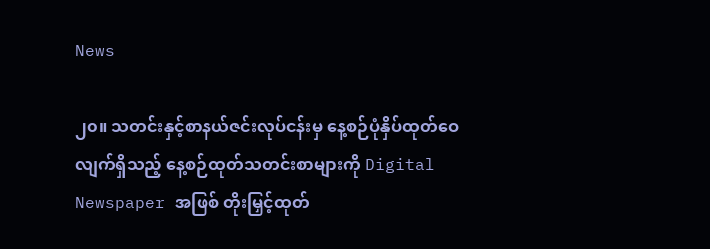News

၂၀။ သတင်းနှင့်စာနယ်ဇင်းလုပ်ငန်းမှ နေ့စဉ်ပုံနှိပ်ထုတ်ဝေလျက်ရှိသည့် နေ့စဉ်ထုတ်သတင်းစာများကို Digital Newspaper အဖြစ် တိုးမြှင့်ထုတ်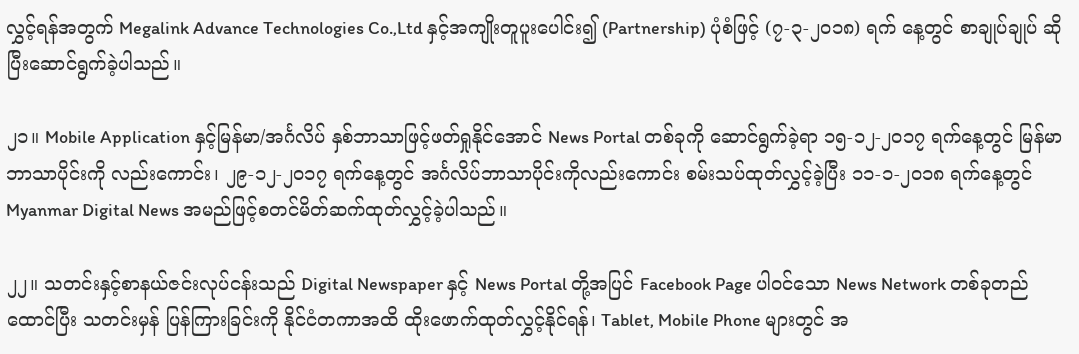လွှင့်ရန်အတွက် Megalink Advance Technologies Co.,Ltd နှင့်အကျိုးတူပူးပေါင်း၍ (Partnership) ပုံစံဖြင့် (၇-၃-၂၀၁၈) ရက် နေ့တွင် စာချုပ်ချုပ် ဆိုပြီးဆောင်ရွက်ခဲ့ပါသည်။

၂၁။ Mobile Application နှင့်မြန်မာ/အင်္ဂလိပ် နှစ်ဘာသာဖြင့်ဖတ်ရှုနိုင်အောင် News Portal တစ်ခုကို ဆောင်ရွက်ခဲ့ရာ ၁၅-၁၂-၂၀၁၇ ရက်နေ့တွင် မြန်မာဘာသာပိုင်းကို လည်းကောင်း၊ ၂၉-၁၂-၂၀၁၇ ရက်နေ့တွင် အင်္ဂလိပ်ဘာသာပိုင်းကိုလည်းကောင်း စမ်းသပ်ထုတ်လွှင့်ခဲ့ပြီး ၁၁-၁-၂၀၁၈ ရက်နေ့တွင် Myanmar Digital News အမည်ဖြင့်စတင်မိတ်ဆက်ထုတ်လွှင့်ခဲ့ပါသည်။

၂၂။ သတင်းနှင့်စာနယ်ဇင်းလုပ်ငန်းသည် Digital Newspaper နှင့် News Portal တို့အပြင် Facebook Page ပါဝင်သော News Network တစ်ခုတည်ထောင်ပြီး သတင်းမှန် ပြန်ကြားခြင်းကို နိုင်ငံတကာအထိ ထိုးဖောက်ထုတ်လွှင့်နိုင်ရန်၊ Tablet, Mobile Phone များတွင် အ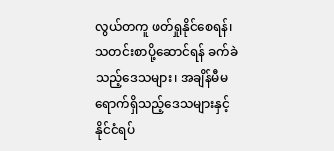လွယ်တကူ ဖတ်ရှုနိုင်စေရန်၊ သတင်းစာပို့ဆောင်ရန် ခက်ခဲသည့်ဒေသများ၊ အချိန်မီမရောက်ရှိသည့်ဒေသများနှင့် နိုင်ငံရပ်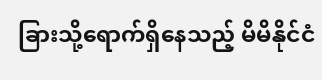ခြားသို့ရောက်ရှိနေသည့် မိမိနိုင်ငံ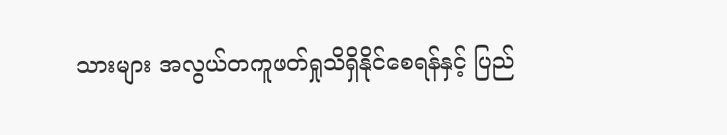သားများ အလွယ်တကူဖတ်ရှုသိရှိနိုင်စေရန်နှင့် ပြည်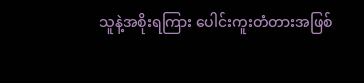သူနဲ့အစိုးရကြား ပေါင်းကူးတံတားအဖြစ်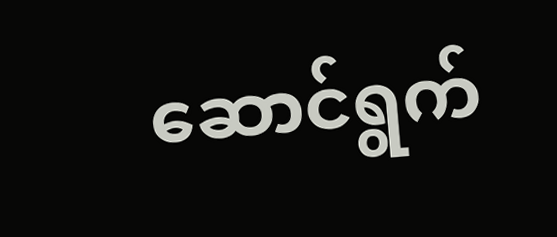ဆောင်ရွက်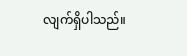လျက်ရှိပါသည်။